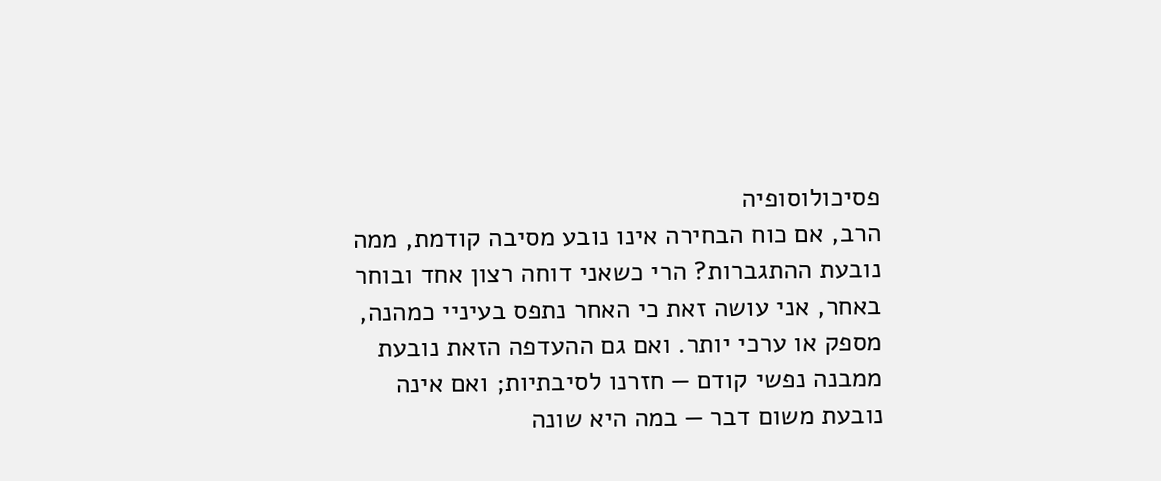פסיכולוסופיה
הרב, אם כוח הבחירה אינו נובע מסיבה קודמת, ממה נובעת ההתגברות? הרי כשאני דוחה רצון אחד ובוחר באחר, אני עושה זאת כי האחר נתפס בעיניי כמהנה, מספק או ערכי יותר. ואם גם ההעדפה הזאת נובעת ממבנה נפשי קודם — חזרנו לסיבתיות; ואם אינה נובעת משום דבר — במה היא שונה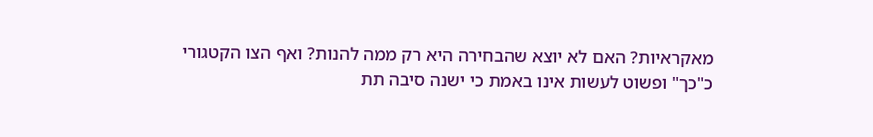מאקראיות? האם לא יוצא שהבחירה היא רק ממה להנות? ואף הצו הקטגורי כ"כך" ופשוט לעשות אינו באמת כי ישנה סיבה תת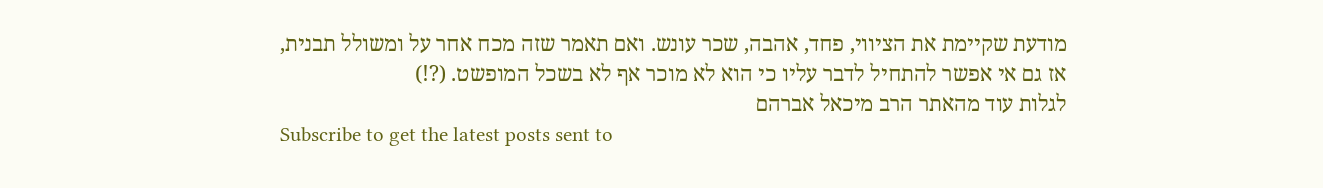מודעת שקיימת את הציווי, פחד, אהבה, שכר עונש. ואם תאמר שזה מכח אחר על ומשולל תבנית, אז גם אי אפשר להתחיל לדבר עליו כי הוא לא מוכר אף לא בשכל המופשט. (?!)
לגלות עוד מהאתר הרב מיכאל אברהם
Subscribe to get the latest posts sent to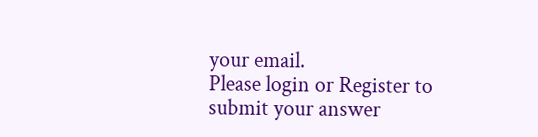your email.
Please login or Register to submit your answer